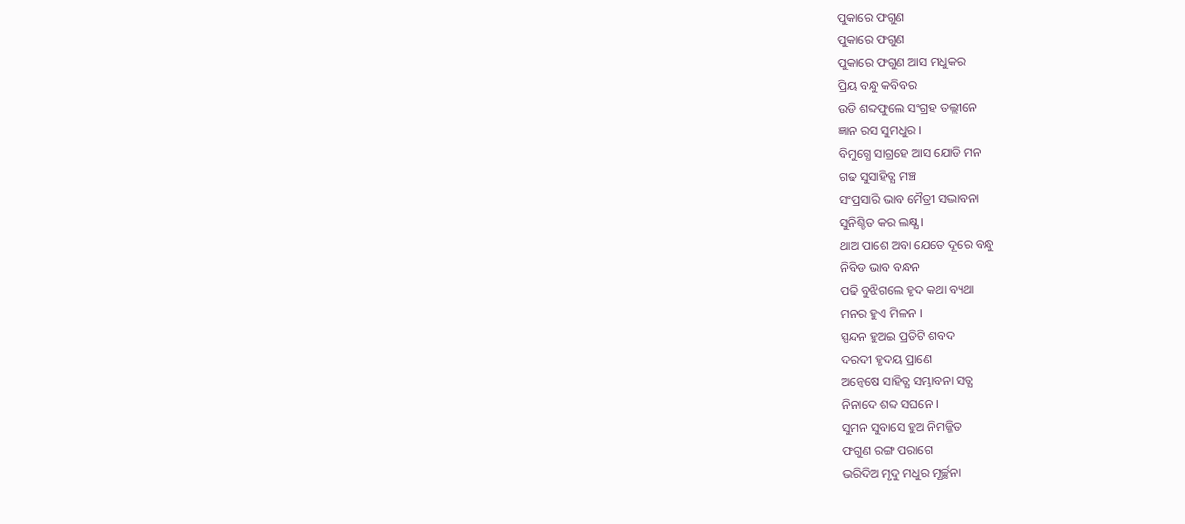ପୁକାରେ ଫଗୁଣ
ପୁକାରେ ଫଗୁଣ
ପୁକାରେ ଫଗୁଣ ଆସ ମଧୁକର
ପ୍ରିୟ ବନ୍ଧୁ କବିବର
ଉଡି ଶବ୍ଦଫୁଲେ ସଂଗ୍ରହ ତଲ୍ଲୀନେ
ଜ୍ଞାନ ରସ ସୁମଧୁର ।
ବିମୁଗ୍ଧେ ସାଗ୍ରହେ ଆସ ଯୋଡି ମନ
ଗଢ ସୁସାହିତ୍ଯ ମଞ୍ଚ
ସଂପ୍ରସାରି ଭାବ ମୈତ୍ରୀ ସଦ୍ଭାବନା
ସୁନିଶ୍ଚିତ କର ଲକ୍ଷ୍ଯ ।
ଥାଅ ପାଶେ ଅବା ଯେତେ ଦୂରେ ବନ୍ଧୁ
ନିବିଡ ଭାବ ବନ୍ଧନ
ପଢି ବୁଝିଗଲେ ହୃଦ କଥା ବ୍ୟଥା
ମନର ହୁଏ ମିଳନ ।
ସ୍ପନ୍ଦନ ହୁଅଇ ପ୍ରତିଟି ଶବଦ
ଦରଦୀ ହୃଦୟ ପ୍ରାଣେ
ଅନ୍ବେଷେ ସାହିତ୍ଯ ସମ୍ଭାବନା ସତ୍ଯ
ନିନାଦେ ଶବ୍ଦ ସଘନେ ।
ସୁମନ ସୁବାସେ ହୁଅ ନିମଜ୍ଜିତ
ଫଗୁଣ ରଙ୍ଗ ପରାଗେ
ଭରିଦିଅ ମୃଦୁ ମଧୁର ମୂର୍ଚ୍ଛନା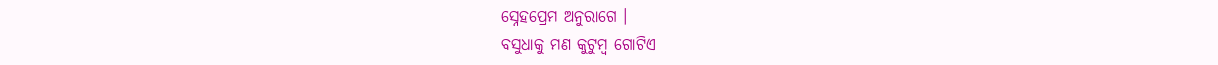ସ୍ନେହପ୍ରେମ ଅନୁରାଗେ ।
ବସୁଧାକୁ ମଣ କୁଟୁମ୍ବ ଗୋଟିଏ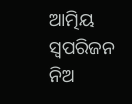ଆତ୍ମିୟ ସ୍ବପରିଜନ
ନିଅ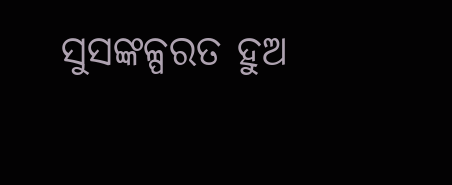ସୁସଙ୍କଳ୍ପରତ ହୁଅ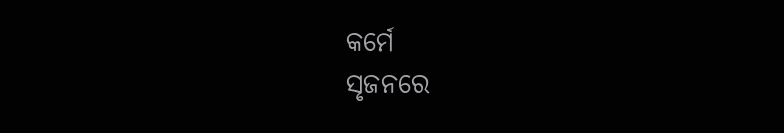କର୍ମେ
ସୃଜନରେ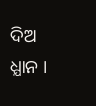ଦିଅ ଧ୍ଯାନ ।